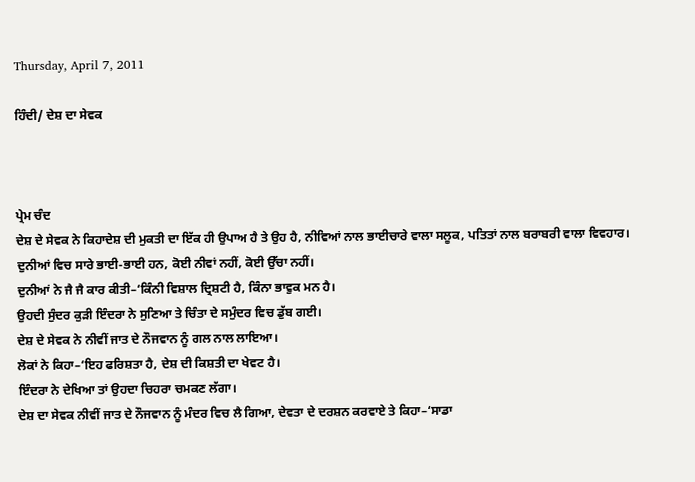Thursday, April 7, 2011

ਹਿੰਦੀ/ ਦੇਸ਼ ਦਾ ਸੇਵਕ



ਪ੍ਰੇਮ ਚੰਦ
ਦੇਸ਼ ਦੇ ਸੇਵਕ ਨੇ ਕਿਹਾਦੇਸ਼ ਦੀ ਮੁਕਤੀ ਦਾ ਇੱਕ ਹੀ ਉਪਾਅ ਹੈ ਤੇ ਉਹ ਹੈ, ਨੀਵਿਆਂ ਨਾਲ ਭਾਈਚਾਰੇ ਵਾਲਾ ਸਲੂਕ, ਪਤਿਤਾਂ ਨਾਲ ਬਰਾਬਰੀ ਵਾਲਾ ਵਿਵਹਾਰ। ਦੁਨੀਆਂ ਵਿਚ ਸਾਰੇ ਭਾਈ-ਭਾਈ ਹਨ, ਕੋਈ ਨੀਵਾਂ ਨਹੀਂ, ਕੋਈ ਉੱਚਾ ਨਹੀਂ।
ਦੁਨੀਆਂ ਨੇ ਜੈ ਜੈ ਕਾਰ ਕੀਤੀ–‘ਕਿੰਨੀ ਵਿਸ਼ਾਲ ਦ੍ਰਿਸ਼ਟੀ ਹੈ, ਕਿੰਨਾ ਭਾਵੁਕ ਮਨ ਹੈ।
ਉਹਦੀ ਸੁੰਦਰ ਕੁੜੀ ਇੰਦਰਾ ਨੇ ਸੁਣਿਆ ਤੇ ਚਿੰਤਾ ਦੇ ਸਮੁੰਦਰ ਵਿਚ ਡੁੱਬ ਗਈ।
ਦੇਸ਼ ਦੇ ਸੇਵਕ ਨੇ ਨੀਵੀਂ ਜਾਤ ਦੇ ਨੌਜਵਾਨ ਨੂੰ ਗਲ ਨਾਲ ਲਾਇਆ।
ਲੋਕਾਂ ਨੇ ਕਿਹਾ–‘ਇਹ ਫਰਿਸ਼ਤਾ ਹੈ, ਦੇਸ਼ ਦੀ ਕਿਸ਼ਤੀ ਦਾ ਖੇਵਟ ਹੈ।
ਇੰਦਰਾ ਨੇ ਦੇਖਿਆ ਤਾਂ ਉਹਦਾ ਚਿਹਰਾ ਚਮਕਣ ਲੱਗਾ।
ਦੇਸ਼ ਦਾ ਸੇਵਕ ਨੀਵੀਂ ਜਾਤ ਦੇ ਨੌਜਵਾਨ ਨੂੰ ਮੰਦਰ ਵਿਚ ਲੈ ਗਿਆ, ਦੇਵਤਾ ਦੇ ਦਰਸ਼ਨ ਕਰਵਾਏ ਤੇ ਕਿਹਾ–‘ਸਾਡਾ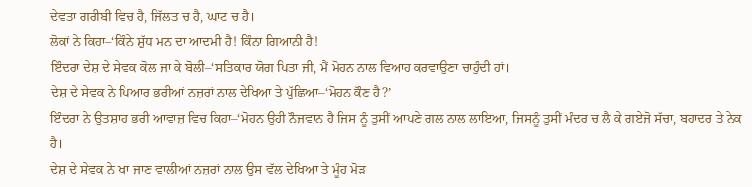ਦੇਵਤਾ ਗਰੀਬੀ ਵਿਚ ਹੈ, ਜਿੱਲਤ ਚ ਹੈ, ਘਾਟ ਚ ਹੈ।
ਲੋਕਾਂ ਨੇ ਕਿਹਾ–‘ਕਿੰਨੇ ਸ਼ੁੱਧ ਮਨ ਦਾ ਆਦਮੀ ਹੈ! ਕਿੰਨਾ ਗਿਆਨੀ ਹੈ!
ਇੰਦਰਾ ਦੇਸ਼ ਦੇ ਸੇਵਕ ਕੋਲ ਜਾ ਕੇ ਬੋਲੀ–‘ਸਤਿਕਾਰ ਯੋਗ ਪਿਤਾ ਜੀ, ਮੈਂ ਮੋਹਨ ਨਾਲ ਵਿਆਹ ਕਰਵਾਉਣਾ ਚਾਹੁੰਦੀ ਹਾਂ।
ਦੇਸ਼ ਦੇ ਸੇਵਕ ਨੇ ਪਿਆਰ ਭਰੀਆਂ ਨਜ਼ਰਾਂ ਨਾਲ ਦੇਖਿਆ ਤੇ ਪੁੱਛਿਆ–‘ਮੋਹਨ ਕੌਣ ਹੈ?’
ਇੰਦਰਾ ਨੇ ਉਤਸ਼ਾਹ ਭਰੀ ਆਵਾਜ਼ ਵਿਚ ਕਿਹਾ–‘ਮੋਹਨ ਉਹੀ ਨੌਜਵਾਨ ਹੈ ਜਿਸ ਨੂੰ ਤੁਸੀਂ ਆਪਣੇ ਗਲ ਨਾਲ ਲਾਇਆ, ਜਿਸਨੂੰ ਤੁਸੀਂ ਮੰਦਰ ਚ ਲੈ ਕੇ ਗਏਜੋ ਸੱਚਾ, ਬਹਾਦਰ ਤੇ ਨੇਕ ਹੈ।
ਦੇਸ਼ ਦੇ ਸੇਵਕ ਨੇ ਖਾ ਜਾਣ ਵਾਲੀਆਂ ਨਜ਼ਰਾਂ ਨਾਲ ਉਸ ਵੱਲ ਦੇਖਿਆ ਤੇ ਮੂੰਹ ਮੋਡ਼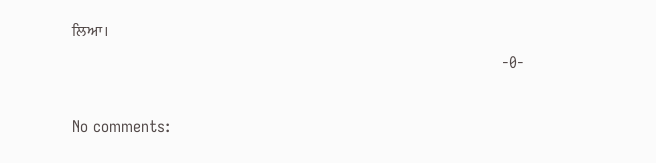ਲਿਆ।
                                                                                      -0-

No comments: